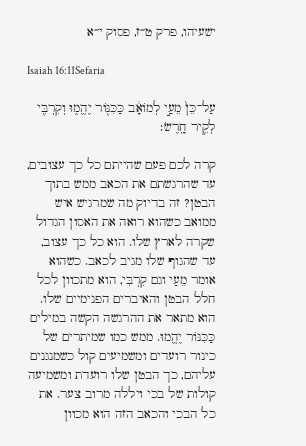ישעיהו, פרק ט״ז, פסוק י״א

Isaiah 16:11Sefaria

עַל־כֵּן֙ מֵעַ֣י לְמוֹאָ֔ב כַּכִּנּ֖וֹר יֶהֱמ֑וּ וְקִרְבִּ֖י לְקִ֥יר חָֽרֶשׂ׃

קרה לכם פעם שהייתם כל כך עצובים, עד שהרגשתם את הכאב ממש בתוך הבטן? זה בדיוק מה שמרגיש איש ממואב כשהוא רואה את האסון הגדול שקרה לארץ שלו. הוא כל כך עצוב, עד שהגוף שלו מגיב לכאב. כשהוא אומר מֵעַי וגם קִרְבִּי, הוא מתכוון לכל חלל הבטן והאיברים הפנימיים שלו. הוא מתאר את ההרגשה הקשה במילים כַּכִּנּוֹר יֶהֱמוּ. ממש כמו שמיתרים של כינור רועדים ומשמיעים קול כשמנגנים עליהם, כך הבטן שלו רועדת ומשמיעה קולות של בכי ויללה מרוב צער. את כל הבכי והכאב הזה הוא מכוון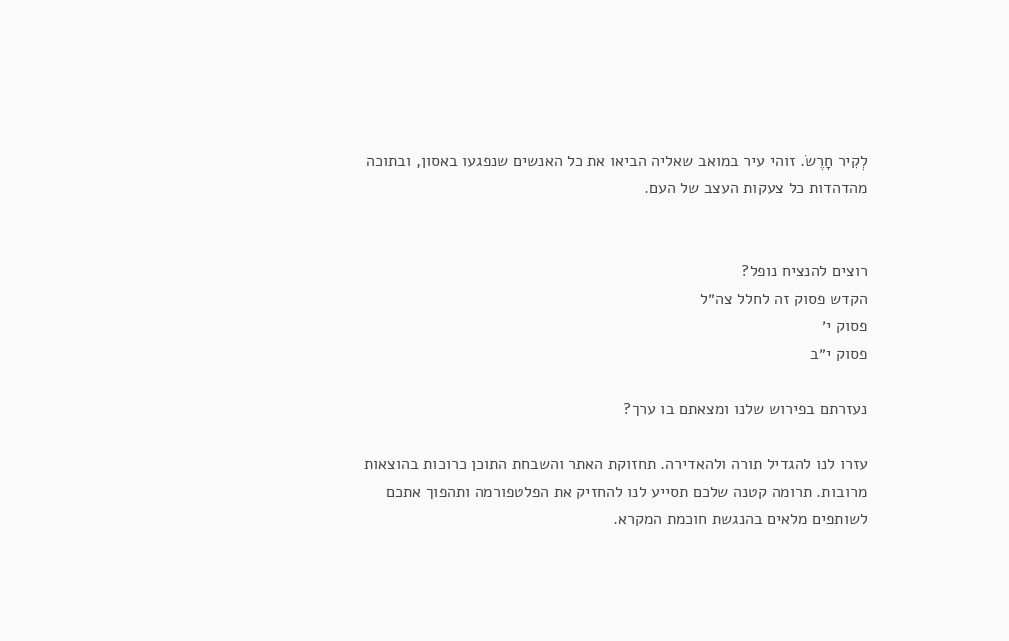לְקִיר חָרֶשׂ. זוהי עיר במואב שאליה הביאו את כל האנשים שנפגעו באסון, ובתוכה מהדהדות כל צעקות העצב של העם.


רוצים להנציח נופל?
הקדש פסוק זה לחלל צה״ל
פסוק י׳
פסוק י״ב

נעזרתם בפירוש שלנו ומצאתם בו ערך?

עזרו לנו להגדיל תורה ולהאדירה. תחזוקת האתר והשבחת התוכן כרוכות בהוצאות מרובות. תרומה קטנה שלכם תסייע לנו להחזיק את הפלטפורמה ותהפוך אתכם לשותפים מלאים בהנגשת חוכמת המקרא.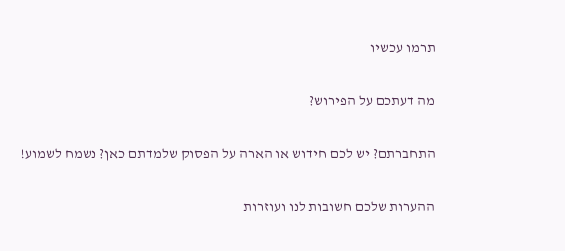תרמו עכשיו

מה דעתכם על הפירוש?

התחברתם? יש לכם חידוש או הארה על הפסוק שלמדתם כאן? נשמח לשמוע!

ההערות שלכם חשובות לנו ועוזרות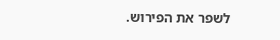לשפר את הפירוש.